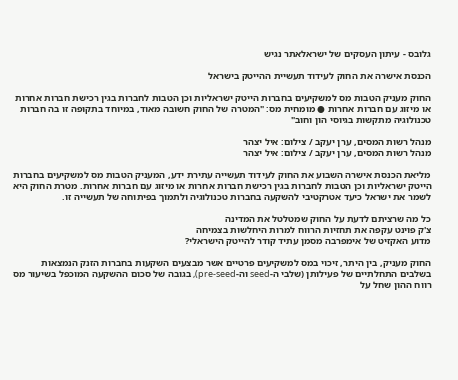גלובס - עיתון העסקים של ישראלאתר נגיש

הכנסת אישרה את החוק לעידוד תעשיית ההייטק בישראל

החוק מעניק הטבות מס למשקיעים בחברות הייטק ישראליות וכן הטבות לחברות בגין רכישת חברות אחרות או מיזוג עם חברות אחרות ● מומחית מס: "המטרה של החוק חשובה מאוד, במיוחד בתקופה זו בה חברות טכנולוגיה מתקשות בגיוסי הון וחוב"

מנהל רשות המסים, ערן יעקב / צילום: איל יצהר
מנהל רשות המסים, ערן יעקב / צילום: איל יצהר

מליאת הכנסת אישרה השבוע את החוק לעידוד תעשייה עתירת ידע, המעניק הטבות מס למשקיעים בחברות הייטק ישראליות וכן הטבות לחברות בגין רכישת חברות אחרות או מיזוג עם חברות אחרות. מטרת החוק היא לשמר את ישראל כיעד אטרקטיבי להשקעה בחברות טכנולוגיה ולתמוך בפיתוחה של תעשייה זו.

כל מה שרציתם לדעת על החוק שמטלטל את המדינה
צ'ק פוינט עקפה את תחזיות הרווח למרות היחלשות בצמיחה
מדוע האקזיט של אימפרבה מסמן עתיד קודר להייטק הישראלי?

החוק מעניק, בין היתר, זיכוי במס למשקיעים פרטיים אשר מבצעים השקעות בחברות הזנק הנמצאות בשלבים התחלתיים של פעילותן (שלבי ה-seed וה-pre-seed), בגובה של סכום ההשקעה המוכפל בשיעור מס רווח ההון שחל על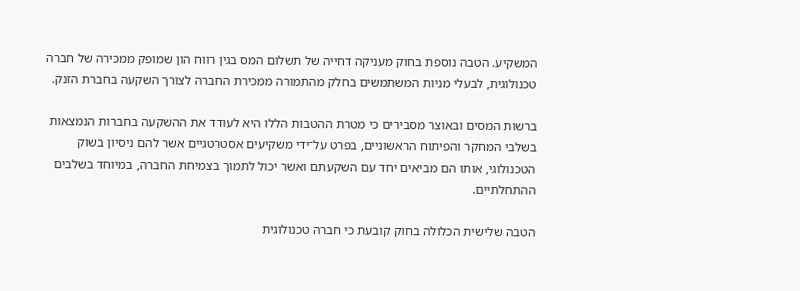המשקיע. הטבה נוספת בחוק מעניקה דחייה של תשלום המס בגין רווח הון שמופק ממכירה של חברה טכנולוגית, לבעלי מניות המשתמשים בחלק מהתמורה ממכירת החברה לצורך השקעה בחברת הזנק.

ברשות המסים ובאוצר מסבירים כי מטרת ההטבות הללו היא לעודד את ההשקעה בחברות הנמצאות בשלבי המחקר והפיתוח הראשוניים, בפרט על־ידי משקיעים אסטרטגיים אשר להם ניסיון בשוק הטכנולוגי, אותו הם מביאים יחד עם השקעתם ואשר יכול לתמוך בצמיחת החברה, במיוחד בשלבים ההתחלתיים.

הטבה שלישית הכלולה בחוק קובעת כי חברה טכנולוגית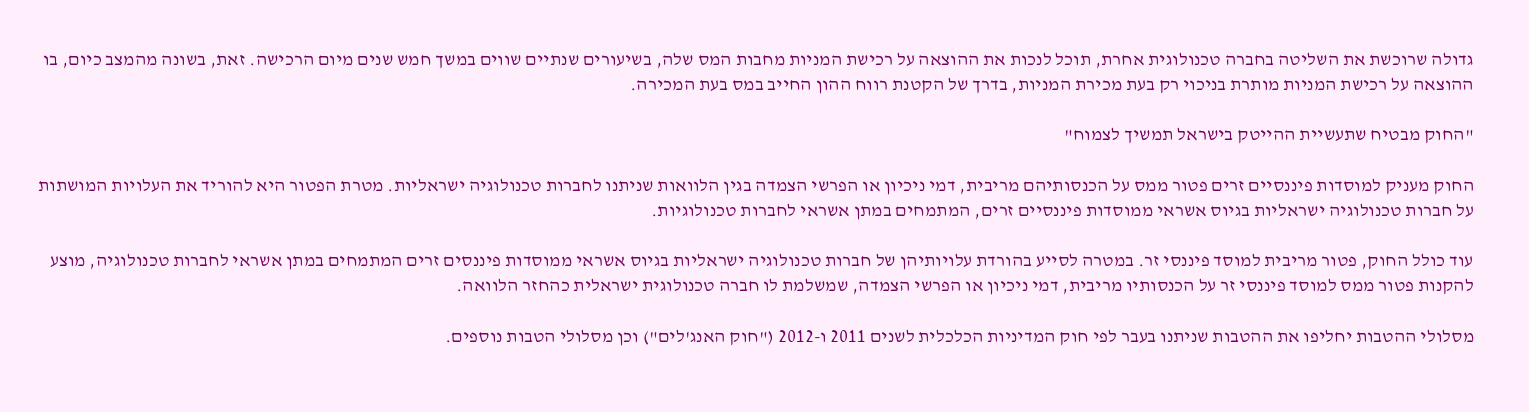גדולה שרוכשת את השליטה בחברה טכנולוגית אחרת, תוכל לנכות את ההוצאה על רכישת המניות מחבות המס שלה, בשיעורים שנתיים שווים במשך חמש שנים מיום הרכישה. זאת, בשונה מהמצב כיום, בו ההוצאה על רכישת המניות מותרת בניכוי רק בעת מכירת המניות, בדרך של הקטנת רווח ההון החייב במס בעת המכירה.

"החוק מבטיח שתעשיית ההייטק בישראל תמשיך לצמוח"

החוק מעניק למוסדות פיננסיים זרים פטור ממס על הכנסותיהם מריבית, דמי ניכיון או הפרשי הצמדה בגין הלוואות שניתנו לחברות טכנולוגיה ישראליות. מטרת הפטור היא להוריד את העלויות המושתות על חברות טכנולוגיה ישראליות בגיוס אשראי ממוסדות פיננסיים זרים, המתמחים במתן אשראי לחברות טכנולוגיות.

עוד כולל החוק, פטור מריבית למוסד פיננסי זר. במטרה לסייע בהורדת עלויותיהן של חברות טכנולוגיה ישראליות בגיוס אשראי ממוסדות פיננסים זרים המתמחים במתן אשראי לחברות טכנולוגיה, מוצע להקנות פטור ממס למוסד פיננסי זר על הכנסותיו מריבית, דמי ניכיון או הפרשי הצמדה, שמשלמת לו חברה טכנולוגית ישראלית כהחזר הלוואה.

מסלולי ההטבות יחליפו את ההטבות שניתנו בעבר לפי חוק המדיניות הכלכלית לשנים 2011 ו-2012 ("חוק האנג'לים") וכן מסלולי הטבות נוספים.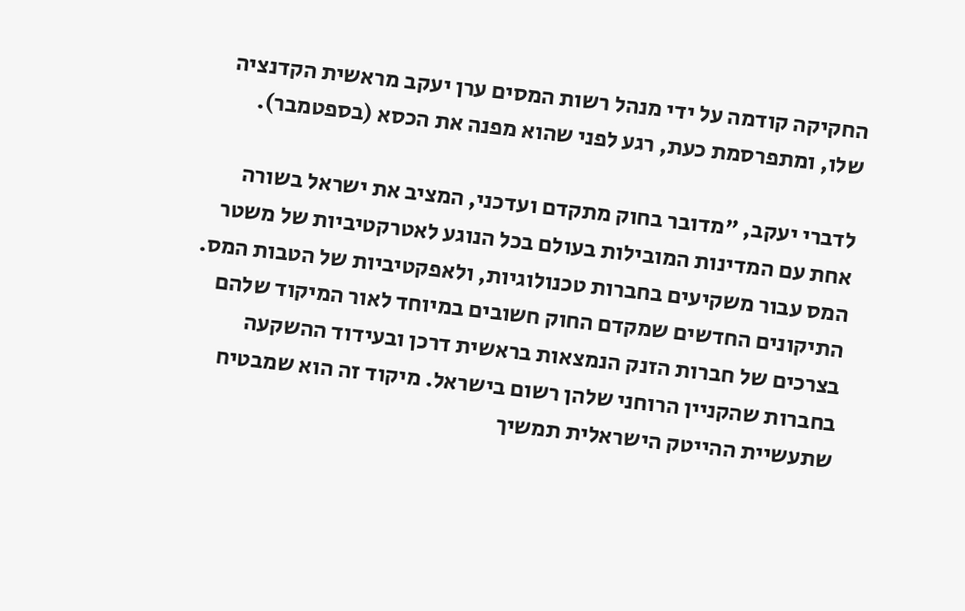החקיקה קודמה על ידי מנהל רשות המסים ערן יעקב מראשית הקדנציה שלו, ומתפרסמת כעת, רגע לפני שהוא מפנה את הכסא (בספטמבר).

לדברי יעקב, "מדובר בחוק מתקדם ועדכני, המציב את ישראל בשורה אחת עם המדינות המובילות בעולם בכל הנוגע לאטרקטיביות של משטר המס עבור משקיעים בחברות טכנולוגיות, ולאפקטיביות של הטבות המס. התיקונים החדשים שמקדם החוק חשובים במיוחד לאור המיקוד שלהם בצרכים של חברות הזנק הנמצאות בראשית דרכן ובעידוד ההשקעה בחברות שהקניין הרוחני שלהן רשום בישראל. מיקוד זה הוא שמבטיח שתעשיית ההייטק הישראלית תמשיך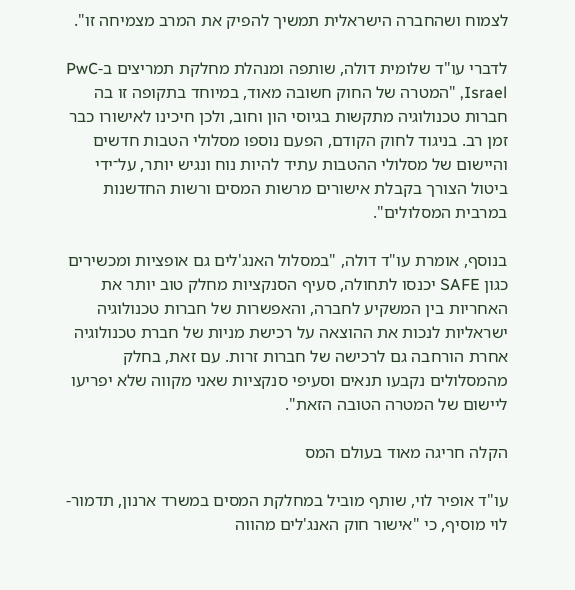לצמוח ושהחברה הישראלית תמשיך להפיק את המרב מצמיחה זו".

לדברי עו"ד שלומית דולה, שותפה ומנהלת מחלקת תמריצים ב-PwC Israel, "המטרה של החוק חשובה מאוד, במיוחד בתקופה זו בה חברות טכנולוגיה מתקשות בגיוסי הון וחוב, ולכן חיכינו לאישורו כבר זמן רב. בניגוד לחוק הקודם, הפעם נוספו מסלולי הטבות חדשים והיישום של מסלולי ההטבות עתיד להיות נוח ונגיש יותר, על־ידי ביטול הצורך בקבלת אישורים מרשות המסים ורשות החדשנות במרבית המסלולים".

בנוסף, אומרת עו"ד דולה, "במסלול האנג'לים גם אופציות ומכשירים כגון SAFE יכנסו לתחולה, סעיף הסנקציות מחלק טוב יותר את האחריות בין המשקיע לחברה, והאפשרות של חברות טכנולוגיה ישראליות לנכות את ההוצאה על רכישת מניות של חברת טכנולוגיה אחרת הורחבה גם לרכישה של חברות זרות. עם זאת, בחלק מהמסלולים נקבעו תנאים וסעיפי סנקציות שאני מקווה שלא יפריעו ליישום של המטרה הטובה הזאת".

הקלה חריגה מאוד בעולם המס

עו"ד אופיר לוי, שותף מוביל במחלקת המסים במשרד ארנון, תדמור-לוי מוסיף, כי "אישור חוק האנג'לים מהווה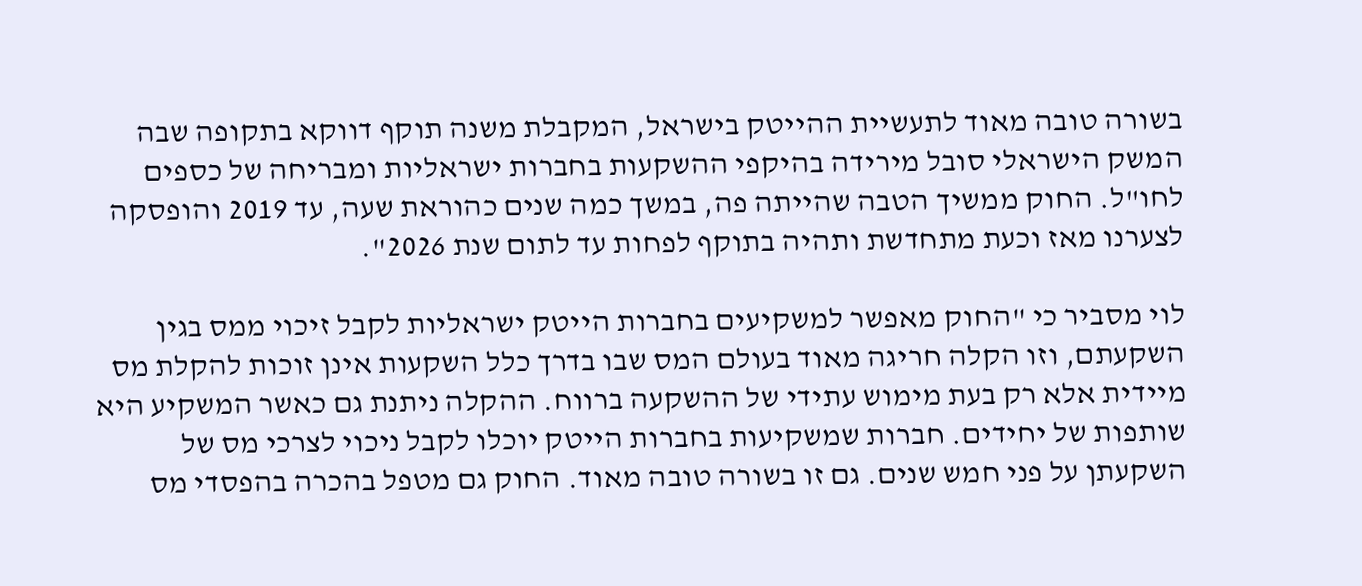בשורה טובה מאוד לתעשיית ההייטק בישראל, המקבלת משנה תוקף דווקא בתקופה שבה המשק הישראלי סובל מירידה בהיקפי ההשקעות בחברות ישראליות ומבריחה של כספים לחו"ל. החוק ממשיך הטבה שהייתה פה, במשך כמה שנים כהוראת שעה, עד 2019 והופסקה לצערנו מאז וכעת מתחדשת ותהיה בתוקף לפחות עד לתום שנת 2026".

לוי מסביר כי "החוק מאפשר למשקיעים בחברות הייטק ישראליות לקבל זיכוי ממס בגין השקעתם, וזו הקלה חריגה מאוד בעולם המס שבו בדרך כלל השקעות אינן זוכות להקלת מס מיידית אלא רק בעת מימוש עתידי של ההשקעה ברווח. ההקלה ניתנת גם כאשר המשקיע היא שותפות של יחידים. חברות שמשקיעות בחברות הייטק יוכלו לקבל ניכוי לצרכי מס של השקעתן על פני חמש שנים. גם זו בשורה טובה מאוד. החוק גם מטפל בהכרה בהפסדי מס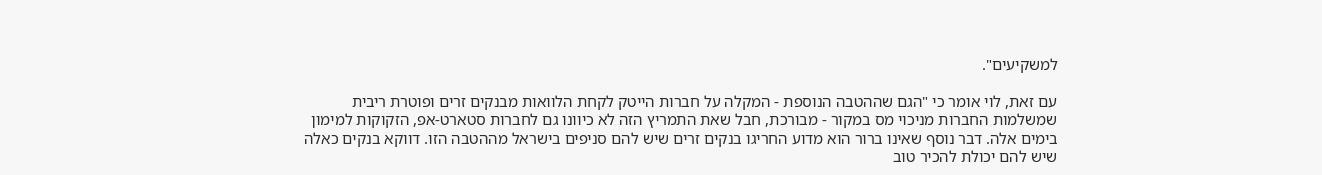למשקיעים".

עם זאת, לוי אומר כי "הגם שההטבה הנוספת - המקלה על חברות הייטק לקחת הלוואות מבנקים זרים ופוטרת ריבית שמשלמות החברות מניכוי מס במקור - מבורכת, חבל שאת התמריץ הזה לא כיוונו גם לחברות סטארט-אפ, הזקוקות למימון בימים אלה. דבר נוסף שאינו ברור הוא מדוע החריגו בנקים זרים שיש להם סניפים בישראל מההטבה הזו. דווקא בנקים כאלה שיש להם יכולת להכיר טוב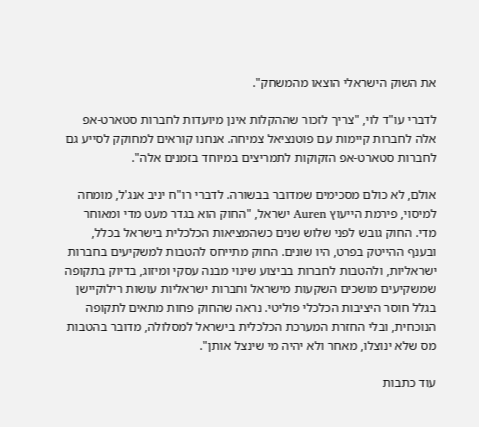את השוק הישראלי הוצאו מהמשחק".

לדברי עו"ד לוי, "צריך לזכור שההקלות אינן מיועדות לחברות סטארט-אפ אלה לחברות קיימות עם פוטנציאל צמיחה. אנחנו קוראים למחוקק לסייע גם לחברות סטארט-אפ הזקוקות לתמריצים במיוחד בזמנים אלה".

אולם, לא כולם מסכימים שמדובר בבשורה. לדברי רו"ח יניב אנג'ל, מומחה למיסוי, פירמת הייעוץ Auren ישראל, "החוק הוא בגדר מעט מדי ומאוחר מדי. החוק גובש לפני שלוש שנים כשהמציאות הכלכלית בישראל בכלל, ובענף ההייטק בפרט, היו שונים. החוק מתייחס להטבות למשקיעים בחברות ישראליות, ולהטבות לחברות בביצוע שינוי מבנה עסקי ומיזוג, בדיוק בתקופה שמשקיעים מושכים השקעות מישראל וחברות ישראליות עושות רילוקיישן בגלל חוסר היציבות הכלכלי פוליטי. נראה שהחוק פחות מתאים לתקופה הנוכחית, ובלי החזרת המערכת הכלכלית בישראל למסלולה, מדובר בהטבות מס שלא ינוצלו, מאחר ולא יהיה מי שינצל אותן".

עוד כתבות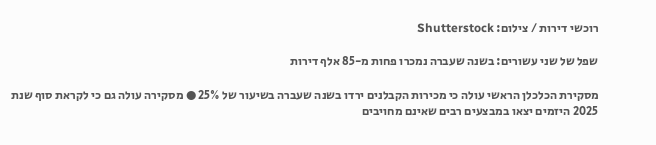רוכשי דירות / צילום: Shutterstock

שפל של שני עשורים: בשנה שעברה נמכרו פחות מ-85 אלף דירות

מסקירת הכלכלן הראשי עולה כי מכירות הקבלנים ירדו בשנה שעברה בשיעור של 25% ● מסקירה עולה גם כי לקראת סוף שנת 2025 היזמים יצאו במבצעים רבים שאינם מחויבים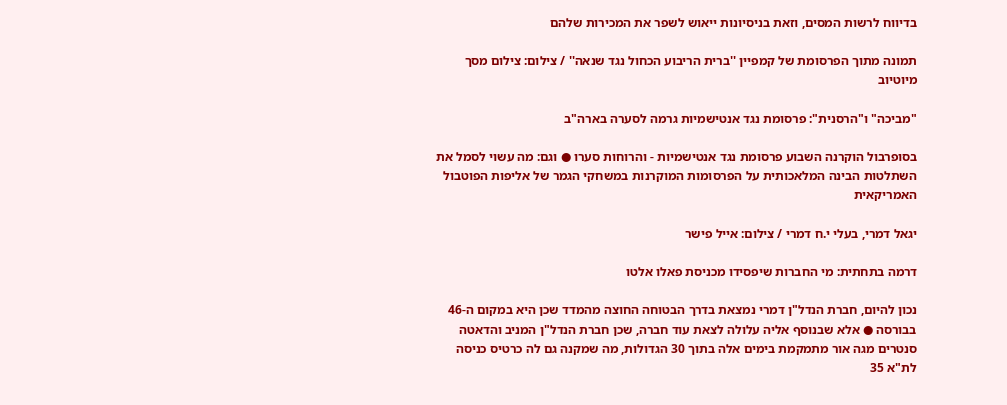בדיווח לרשות המסים, וזאת בניסיונות ייאוש לשפר את המכירות שלהם

תמונה מתוך הפרסומת של קמפיין ''ברית הריבוע הכחול נגד שנאה'' / צילום: צילום מסך מיוטיוב

"מביכה" ו"הרסנית": פרסומת נגד אנטישמיות גרמה לסערה בארה"ב

בסופרבול הוקרנה השבוע פרסומת נגד אנטישמיות - והרוחות סערו ● וגם: מה עשוי לסמל את השתלטות הבינה המלאכותית על הפרסומות המוקרנות במשחקי הגמר של אליפות הפוטבול האמריקאית

יגאל דמרי, בעלי י.ח דמרי / צילום: אייל פישר

דרמה בתחתית: מי החברות שיפסידו מכניסת פאלו אלטו

נכון להיום, חברת הנדל"ן דמרי נמצאת בדרך הבטוחה החוצה מהמדד שכן היא במקום ה-46 בבורסה ● אלא שבנוסף אליה עלולה לצאת עוד חברה, שכן חברת הנדל"ן המניב והדאטה סנטרים מגה אור מתמקמת בימים אלה בתוך 30 הגדולות, מה שמקנה גם לה כרטיס כניסה לת"א 35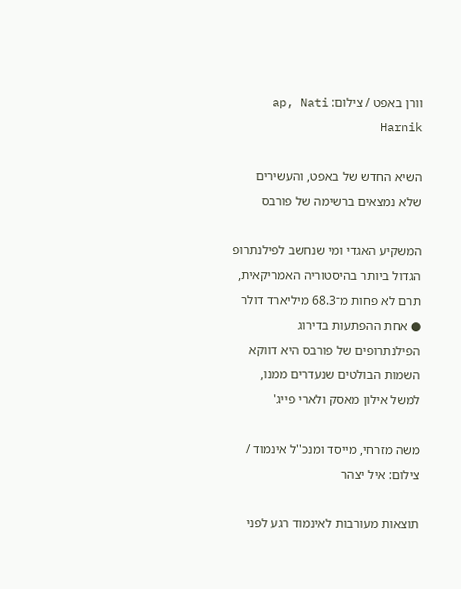וורן באפט / צילום: ap, Nati Harnik

השיא החדש של באפט, והעשירים שלא נמצאים ברשימה של פורבס

המשקיע האגדי ומי שנחשב לפילנתרופ הגדול ביותר בהיסטוריה האמריקאית, תרם לא פחות מ־68.3 מיליארד דולר ● אחת ההפתעות בדירוג הפילנתרופים של פורבס היא דווקא השמות הבולטים שנעדרים ממנו, למשל אילון מאסק ולארי פייג'

משה מזרחי, מייסד ומנכ''ל אינמוד / צילום: איל יצהר

תוצאות מעורבות לאינמוד רגע לפני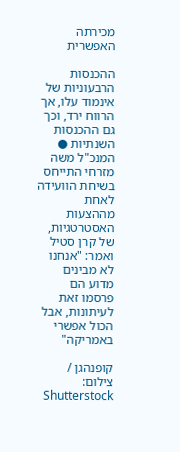מכירתה האפשרית

ההכנסות הרבעוניות של אינמוד עלו, אך הרווח ירד, וכך גם ההכנסות השנתיות ● המנכ"ל משה מזרחי התייחס בשיחת הוועידה לאחת מההצעות האסטרטגיות, של קרן סטיל ואמר: "אנחנו לא מבינים מדוע הם פרסמו זאת לעיתונות, אבל הכול אפשרי באמריקה"

קופנהגן / צילום: Shutterstock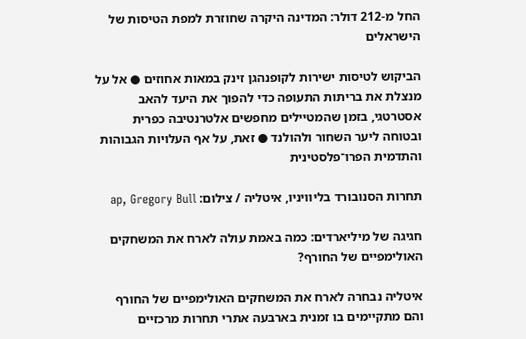החל מ-212 דולר: המדינה היקרה שחוזרת למפת הטיסות של הישראלים

הביקוש לטיסות ישירות לקופנהגן זינק במאות אחוזים ● אל על מנצלת את בריתות התעופה כדי להפוך את היעד להאב אסטרטגי, בזמן שהמטיילים מחפשים אלטרנטיבה כפרית ובטוחה ליער השחור ולהולנד ● זאת, על אף העלויות הגבוהות והתדמית הפרו־פלסטינית

תחרות הסנובורד בליוויניו, איטליה / צילום: ap, Gregory Bull

חגיגה של מיליארדים: כמה באמת עולה לארח את המשחקים האולימפיים של החורף?

איטליה נבחרה לארח את המשחקים האולימפיים של החורף והם מתקיימים בו זמנית בארבעה אתרי תחרות מרכזיים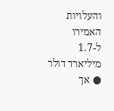והעלויות האמירו ל-1.7 מיליארד דולר ● אך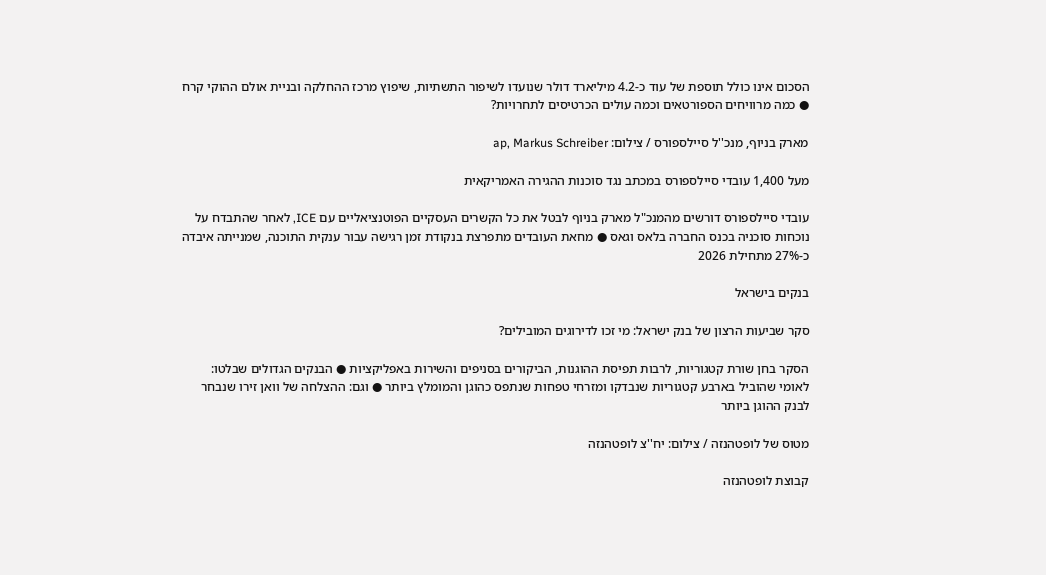הסכום אינו כולל תוספת של עוד כ-4.2 מיליארד דולר שנועדו לשיפור התשתיות, שיפוץ מרכז ההחלקה ובניית אולם ההוקי קרח ● כמה מרוויחים הספורטאים וכמה עולים הכרטיסים לתחרויות?

מארק בניוף, מנכ''ל סיילספורס / צילום: ap, Markus Schreiber

מעל 1,400 עובדי סיילספורס במכתב נגד סוכנות ההגירה האמריקאית

עובדי סיילספורס דורשים מהמנכ"ל מארק בניוף לבטל את כל הקשרים העסקיים הפוטנציאליים עם ICE, לאחר שהתבדח על נוכחות סוכניה בכנס החברה בלאס וגאס ● מחאת העובדים מתפרצת בנקודת זמן רגישה עבור ענקית התוכנה, שמנייתה איבדה כ-27% מתחילת 2026

בנקים בישראל

סקר שביעות הרצון של בנק ישראל: מי זכו לדירוגים המובילים?

הסקר בחן שורת קטגוריות, לרבות תפיסת ההוגנות, הביקורים בסניפים והשירות באפליקציות ● הבנקים הגדולים שבלטו: לאומי שהוביל בארבע קטגוריות שנבדקו ומזרחי טפחות שנתפס כהוגן והמומלץ ביותר ● וגם: ההצלחה של וואן זירו שנבחר לבנק ההוגן ביותר

מטוס של לופטהנזה / צילום: יח''צ לופטהנזה

קבוצת לופטהנזה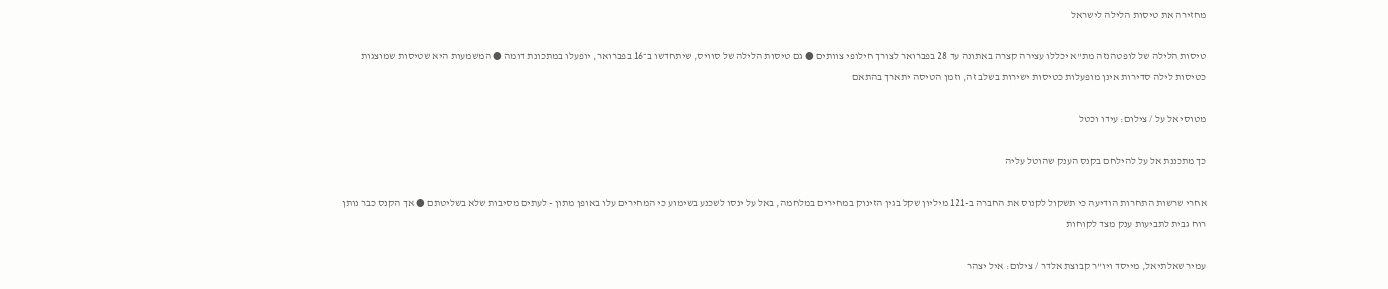מחזירה את טיסות הלילה לישראל

טיסות הלילה של לופטהנזה מת"א יכללו עצירה קצרה באתונה עד 28 בפברואר לצורך חילופי צוותים ● גם טיסות הלילה של סוויס, שיתחדשו ב־16 בפברואר, יופעלו במתכונת דומה ● המשמעות היא שטיסות שמוצגות כטיסות לילה סדירות אינן מופעלות כטיסות ישירות בשלב זה, וזמן הטיסה יתארך בהתאם

מטוסי אל על / צילום: עידו וכטל

כך מתכננת אל על להילחם בקנס הענק שהוטל עליה

אחרי שרשות התחרות הודיעה כי תשקול לקנוס את החברה ב-121 מיליון שקל בגין הזינוק במחירים במלחמה, באל על ינסו לשכנע בשימוע כי המחירים עלו באופן מתון - לעתים מסיבות שלא בשליטתם ● אך הקנס כבר נותן רוח גבית לתביעות ענק מצד לקוחות

עמיר שאלתיאל, מייסד ויו”ר קבוצת אלדר / צילום: איל יצהר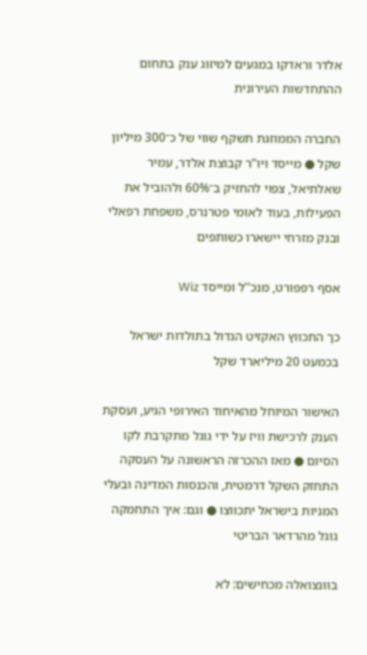אלדר וראדקו במגעים למיזוג ענק בתחום ההתחדשות העירונית

החברה הממוזגת תשקף שווי של כ־300 מיליון שקל ● מייסד ויו"ר קבוצת אלדר, עמיר שאלתיאל, צפוי להחזיק ב־60% ולהוביל את הפעילות, בעוד לאומי פטרנרס, משפחת רפאלי ובנק מזרחי יישארו כשותפים

אסף רפפורט, מנכ''ל ומייסד Wiz

כך התכווץ האקזיט הגדול בתולדות ישראל בכמעט 20 מיליארד שקל

האישור המיוחל מהאיחוד האירופי הגיע, ועסקת הענק לרכישת וויז על ידי גוגל מתקרבת לקו הסיום ● מאז ההכרזה הראשונה על העסקה התחזק השקל דרמטית, והכנסות המדינה ובעלי המניות בישראל יתכווצו ● וגם: איך התחמקה גוגל מהרדאר הבריטי

בוונצואלה מכחישים: לא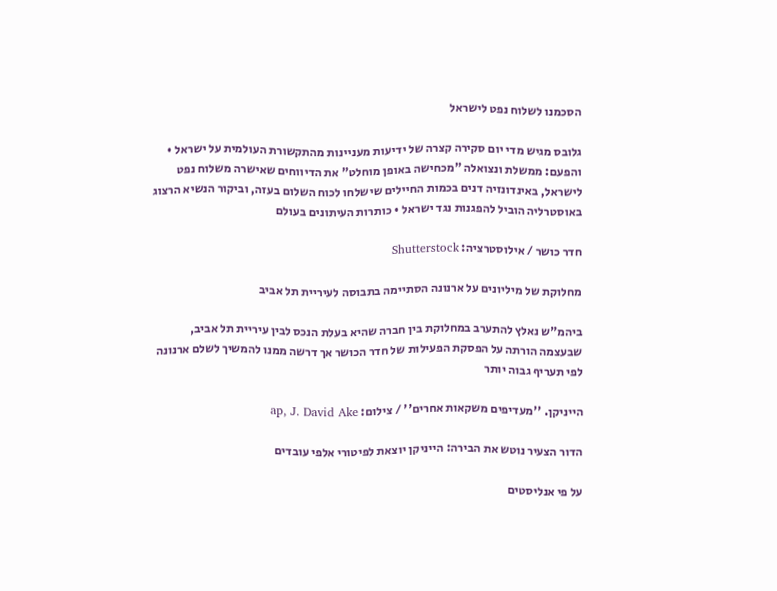הסכמנו לשלוח נפט לישראל

גלובס מגיש מדי יום סקירה קצרה של ידיעות מעניינות מהתקשורת העולמית על ישראל • והפעם: ממשלת ונצואלה "מכחישה באופן מוחלט" את הדיווחים שאישרה משלוח נפט לישראל, באינדונזיה דנים בכמות החיילים שישלחו לכוח השלום בעזה, וביקור הנשיא הרצוג באוסטרליה הוביל להפגנות נגד ישראל • כותרות העיתונים בעולם

חדר כושר / אילוסטרציה: Shutterstock

מחלוקת של מיליונים על ארנונה הסתיימה בתבוסה לעיריית תל אביב

ביהמ"ש נאלץ להתערב במחלוקת בין חברה שהיא בעלת הנכס לבין עיריית תל אביב, שבעצמה הורתה על הפסקת הפעילות של חדר הכושר אך דרשה ממנו להמשיך לשלם ארנונה לפי תעריף גבוה יותר

הייניקן. ''מעדיפים משקאות אחרים'' / צילום: ap, J. David Ake

הדור הצעיר נוטש את הבירה: הייניקן יוצאת לפיטורי אלפי עובדים

על פי אנליסטים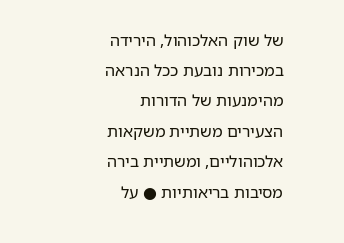של שוק האלכוהול, הירידה במכירות נובעת ככל הנראה מהימנעות של הדורות הצעירים משתיית משקאות אלכוהוליים, ומשתיית בירה מסיבות בריאותיות ● על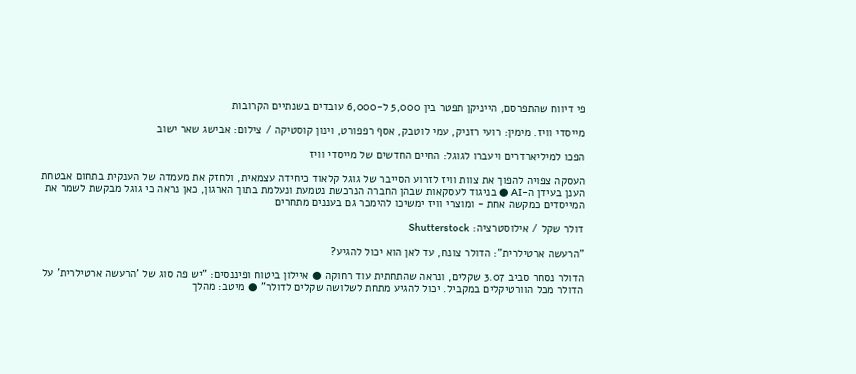פי דיווח שהתפרסם, הייניקן תפטר בין 5,000 ל-6,000 עובדים בשנתיים הקרובות

מייסדי וויז. מימין: רועי רזניק, עמי לוטבק, אסף רפפורט, וינון קוסטיקה / צילום: אבישג שאר ישוב

הפכו למיליארדרים ויעברו לגוגל: החיים החדשים של מייסדי וויז

העסקה צפויה להפוך את צוות וויז לזרוע הסייבר של גוגל קלאוד כיחידה עצמאית, ולחזק את מעמדה של הענקית בתחום אבטחת הענן בעידן ה-AI ● בניגוד לעסקאות שבהן החברה הנרכשת נטמעת ונעלמת בתוך הארגון, כאן נראה כי גוגל מבקשת לשמר את המייסדים כמקשה אחת - ומוצרי וויז ימשיכו להימכר גם בעננים מתחרים

דולר שקל / אילוסטרציה: Shutterstock

"הרעשה ארטילרית": הדולר צונח, עד לאן הוא יכול להגיע?

הדולר נסחר סביב 3.07 שקלים, ונראה שהתחתית עוד רחוקה ● איילון ביטוח ופיננסים: "יש פה סוג של 'הרעשה ארטילרית' על הדולר מכל הוורטיקלים במקביל. יכול להגיע מתחת לשלושה שקלים לדולר" ● מיטב: מהלך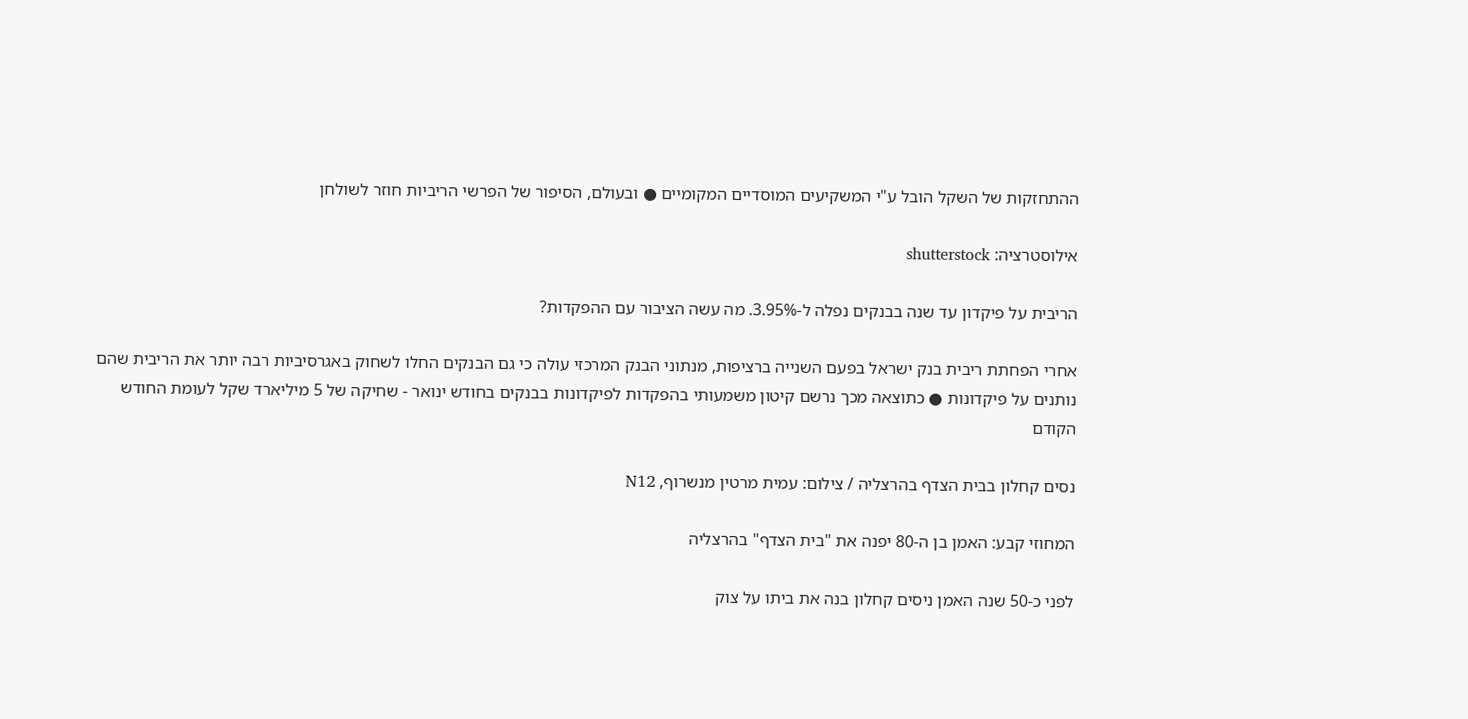ההתחזקות של השקל הובל ע"י המשקיעים המוסדיים המקומיים ● ובעולם, הסיפור של הפרשי הריביות חוזר לשולחן

אילוסטרציה: shutterstock

הריבית על פיקדון עד שנה בבנקים נפלה ל-3.95%. מה עשה הציבור עם ההפקדות?

אחרי הפחתת ריבית בנק ישראל בפעם השנייה ברציפות, מנתוני הבנק המרכזי עולה כי גם הבנקים החלו לשחוק באגרסיביות רבה יותר את הריבית שהם נותנים על פיקדונות ● כתוצאה מכך נרשם קיטון משמעותי בהפקדות לפיקדונות בבנקים בחודש ינואר - שחיקה של 5 מיליארד שקל לעומת החודש הקודם

נסים קחלון בבית הצדף בהרצליה / צילום: עמית מרטין מנשרוף, N12

המחוזי קבע: האמן בן ה-80 יפנה את "בית הצדף" בהרצליה

לפני כ-50 שנה האמן ניסים קחלון בנה את ביתו על צוק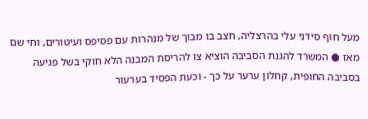מעל חוף סידני עלי בהרצליה, חצב בו מבוך של מנהרות עם פסיפס ועיטורים, וחי שם מאז ● המשרד להגנת הסביבה הוציא צו להריסת המבנה הלא חוקי בשל פגיעה בסביבה החופית, קחלון ערער על כך - וכעת הפסיד בערעור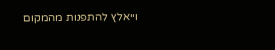וייאלץ להתפנות מהמקום